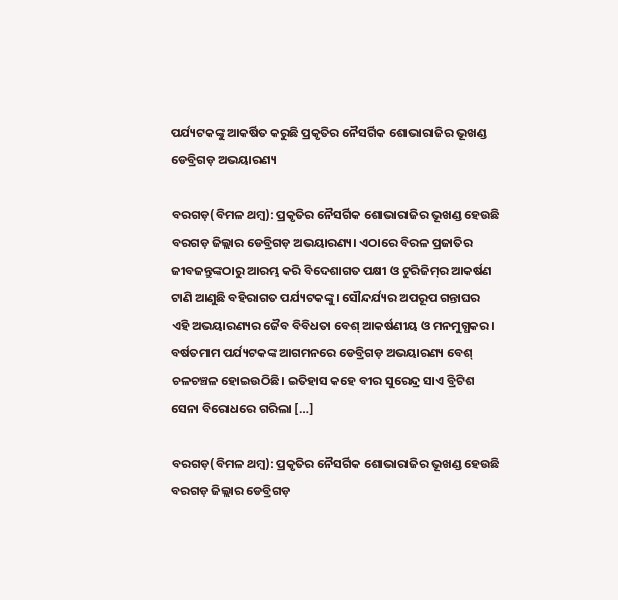ପର୍ଯ୍ୟଟକଙ୍କୁ ଆକର୍ଷିତ କରୁଛି ପ୍ରକୃତିର ନୈସର୍ଗିକ ଶୋଭାରାଜିର ଭୂଖଣ୍ଡ ଡେବ୍ରିଗଡ଼ ଅଭୟାରଣ୍ୟ

ବରଗଡ଼(ବିମଳ ଥମ୍ବ): ପ୍ରକୃତିର ନୈସର୍ଗିକ ଶୋଭାରାଜିର ଭୂଖଣ୍ଡ ହେଉଛି ବରଗଡ଼ ଜିଲ୍ଲାର ଡେବ୍ରିଗଡ଼ ଅଭୟାରଣ୍ୟ। ଏଠାରେ ବିରଳ ପ୍ରଜାତିର ଜୀବଜନ୍ତୁଙ୍କଠାରୁ ଆରମ୍ଭ କରି ବିଦେଶାଗତ ପକ୍ଷୀ ଓ ଟୁରିଜିମ୍‌‌ର ଆକର୍ଷଣ ଟାଣି ଆଣୁଛି ବହିରାଗତ ପର୍ଯ୍ୟଟକଙ୍କୁ। ସୌନ୍ଦର୍ଯ୍ୟର ଅପରୂପ ଗନ୍ତାଘର ଏହି ଅଭୟାରଣ୍ୟର ଜୈବ ବିବିଧତା ବେଶ୍‌‌ ଆକର୍ଷଣୀୟ ଓ ମନମୁଗ୍ଧକର। ବର୍ଷତମାମ ପର୍ଯ୍ୟଟକଙ୍କ ଆଗମନରେ ଡେବ୍ରିଗଡ଼ ଅଭୟାରଣ୍ୟ ବେଶ୍‌‌ ଚଳଚଞ୍ଚଳ ହୋଇଉଠିଛି। ଇତିହାସ କହେ ବୀର ସୁରେନ୍ଦ୍ର ସାଏ ବ୍ରିଟିଶ ସେନା ବିରୋଧରେ ଗରିଲା […]

ବରଗଡ଼(ବିମଳ ଥମ୍ବ): ପ୍ରକୃତିର ନୈସର୍ଗିକ ଶୋଭାରାଜିର ଭୂଖଣ୍ଡ ହେଉଛି ବରଗଡ଼ ଜିଲ୍ଲାର ଡେବ୍ରିଗଡ଼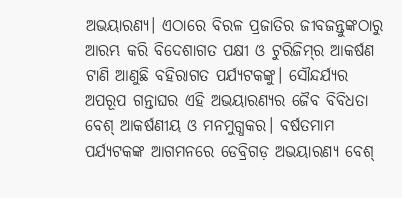ଅଭୟାରଣ୍ୟ। ଏଠାରେ ବିରଳ ପ୍ରଜାତିର ଜୀବଜନ୍ତୁଙ୍କଠାରୁ ଆରମ୍ଭ କରି ବିଦେଶାଗତ ପକ୍ଷୀ ଓ ଟୁରିଜିମ୍‌‌ର ଆକର୍ଷଣ ଟାଣି ଆଣୁଛି ବହିରାଗତ ପର୍ଯ୍ୟଟକଙ୍କୁ। ସୌନ୍ଦର୍ଯ୍ୟର ଅପରୂପ ଗନ୍ତାଘର ଏହି ଅଭୟାରଣ୍ୟର ଜୈବ ବିବିଧତା ବେଶ୍‌‌ ଆକର୍ଷଣୀୟ ଓ ମନମୁଗ୍ଧକର। ବର୍ଷତମାମ ପର୍ଯ୍ୟଟକଙ୍କ ଆଗମନରେ ଡେବ୍ରିଗଡ଼ ଅଭୟାରଣ୍ୟ ବେଶ୍‌‌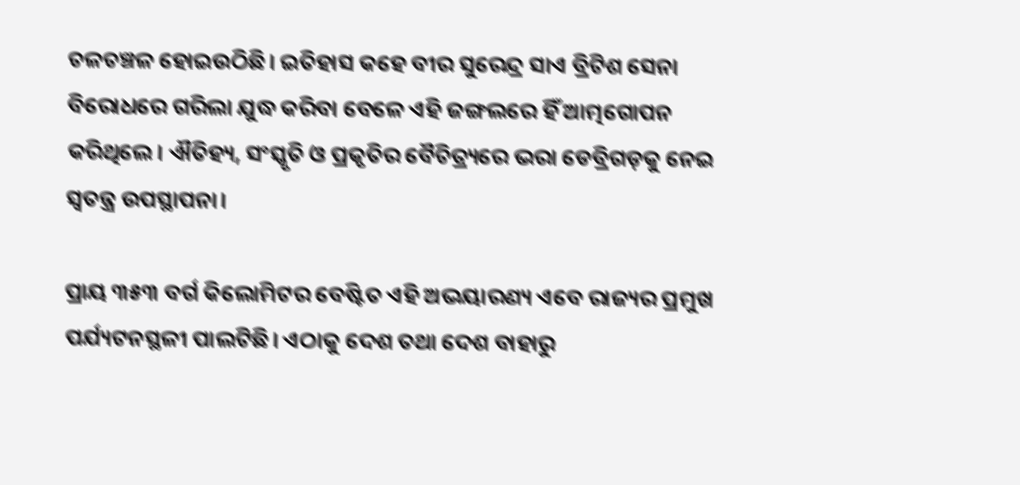ଚଳଚଞ୍ଚଳ ହୋଇଉଠିଛି। ଇତିହାସ କହେ ବୀର ସୁରେନ୍ଦ୍ର ସାଏ ବ୍ରିଟିଶ ସେନା ବିରୋଧରେ ଗରିଲା ଯୁଦ୍ଧ କରିବା ବେଳେ ଏହି ଜଙ୍ଗଲରେ ହିଁ ଆତ୍ମଗୋପନ କରିଥିଲେ। ଐତିହ୍ୟ, ସଂସ୍କୃତି ଓ ପ୍ରକୃତିର ବୈଚିତ୍ର୍ୟରେ ଭରା ଡେବ୍ରିଗଡ଼କୁ ନେଇ ସ୍ୱତନ୍ତ୍ର ଉପସ୍ଥାପନା।

ପ୍ରାୟ ୩୫୩ ବର୍ଗ କିଲୋମିଟର ବେଷ୍ଟିତ ଏହି ଅଭୟାରଣ୍ୟ ଏବେ ରାଜ୍ୟର ପ୍ରମୁଖ ପର୍ଯ୍ୟଟନସ୍ଥଳୀ ପାଲଟିଛି। ଏଠାକୁ ଦେଶ ତଥା ଦେଶ ବାହାରୁ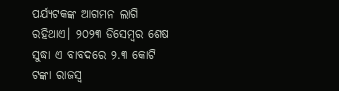ପର୍ଯ୍ୟଟକଙ୍କ ଆଗମନ ଲାଗି ରହିଥାଏ। ୨୦୨୩ ଡିସେମ୍ବର ଶେଷ ସୁଦ୍ଧା ଏ ବାବଦରେ ୨.୩ କୋଟି ଟଙ୍କା ରାଜସ୍ୱ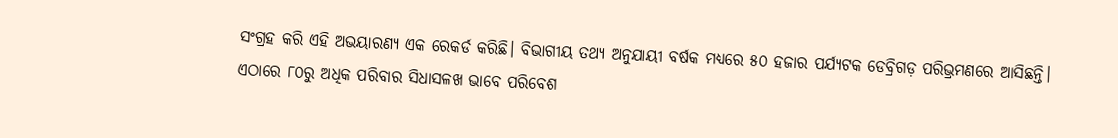ସଂଗ୍ରହ କରି ଏହି ଅଭୟାରଣ୍ୟ ଏକ ରେକର୍ଡ କରିଛି। ବିଭାଗୀୟ ତଥ୍ୟ ଅନୁଯାୟୀ ବର୍ଷକ ମଧ୍ୟରେ ୫୦ ହଜାର ପର୍ଯ୍ୟଟକ ଡେବ୍ରିଗଡ଼ ପରିଭ୍ରମଣରେ ଆସିଛନ୍ତି। ଏଠାରେ ୮୦ରୁ ଅଧିକ ପରିବାର ସିଧାସଳଖ ଭାବେ ପରିବେଶ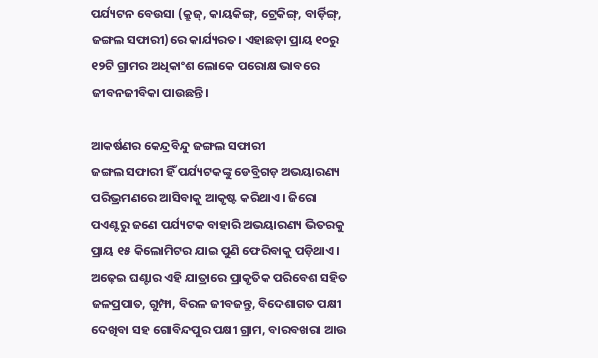ପର୍ଯ୍ୟଟନ ବେଉସା (କ୍ରୁଜ୍‌‌, କାୟକିଙ୍ଗ୍‌‌, ଟ୍ରେକିଙ୍ଗ୍‌‌, ବାର୍ଡ଼ିଙ୍ଗ୍‌‌, ଜଙ୍ଗଲ ସଫାରୀ)ରେ କାର୍ଯ୍ୟରତ। ଏହାଛଡ଼ା ପ୍ରାୟ ୧୦ରୁ ୧୨ଟି ଗ୍ରାମର ଅଧିକାଂଶ ଲୋକେ ପରୋକ୍ଷ ଭାବରେ ଜୀବନଜୀବିକା ପାଉଛନ୍ତି।

ଆକର୍ଷଣର କେନ୍ଦ୍ରବିନ୍ଦୁ ଜଙ୍ଗଲ ସଫାରୀ
ଜଙ୍ଗଲ ସଫାରୀ ହିଁ ପର୍ଯ୍ୟଟକଙ୍କୁ ଡେବ୍ରିଗଡ଼ ଅଭୟାରଣ୍ୟ ପରିଭ୍ରମଣରେ ଆସିବାକୁ ଆକୃଷ୍ଟ କରିଥାଏ। ଜିରୋ ପଏଣ୍ଟରୁ ଜଣେ ପର୍ଯ୍ୟଟକ ବାହାରି ଅଭୟାରଣ୍ୟ ଭିତରକୁ ପ୍ରାୟ ୧୫ କିଲୋମିଟର ଯାଇ ପୁଣି ଫେରିବାକୁ ପଡ଼ିଥାଏ। ଅଢ଼େଇ ଘଣ୍ଟାର ଏହି ଯାତ୍ରାରେ ପ୍ରାକୃତିକ ପରିବେଶ ସହିତ ଜଳପ୍ରପାତ, ଗୁମ୍ଫା, ବିରଳ ଜୀବଜନ୍ତୁ, ବିଦେଶାଗତ ପକ୍ଷୀ ଦେଖିବା ସହ ଗୋବିନ୍ଦପୁର ପକ୍ଷୀ ଗ୍ରାମ, ବାରବଖରା ଆଉ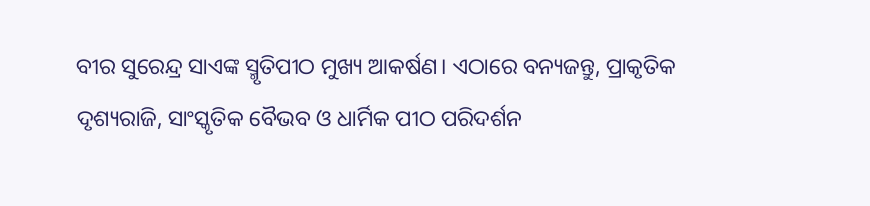ବୀର ସୁରେନ୍ଦ୍ର ସାଏଙ୍କ ସ୍ମୃତିପୀଠ ମୁଖ୍ୟ ଆକର୍ଷଣ। ଏଠାରେ ବନ୍ୟଜନ୍ତୁ, ପ୍ରାକୃତିକ ଦୃଶ୍ୟରାଜି, ସାଂସ୍କୃତିକ ବୈଭବ ଓ ଧାର୍ମିକ ପୀଠ ପରିଦର୍ଶନ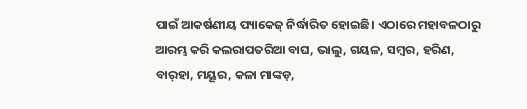ପାଇଁ ଆକର୍ଷଣୀୟ ପ୍ୟାକେଜ୍‌‌ ନିର୍ଦ୍ଧାରିତ ହୋଇଛି। ଏଠାରେ ମହାବଳଠାରୁ ଆରମ୍ଭ କରି କଲରାପତରିଆ ବାଘ, ଭାଲୁ, ଗୟଳ, ସମ୍ବର, ହରିଣ, ବାର୍‌‌ହା, ମୟୂର, କଳା ମାଙ୍କଡ଼,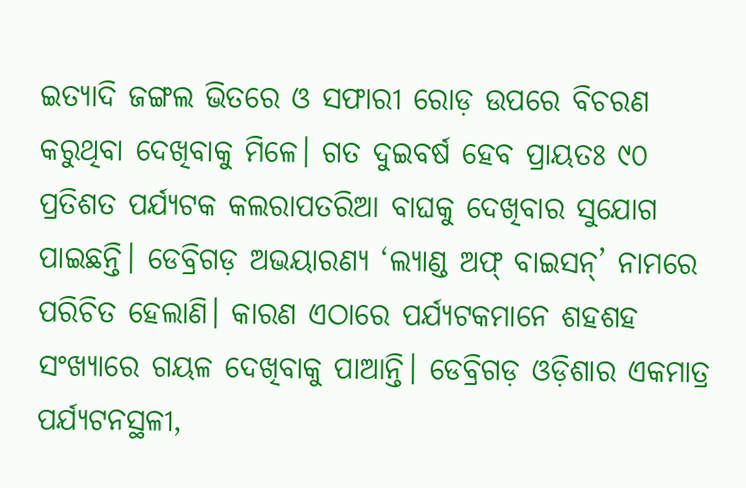ଇତ୍ୟାଦି ଜଙ୍ଗଲ ଭିତରେ ଓ ସଫାରୀ ରୋଡ଼ ଉପରେ ବିଚରଣ କରୁଥିବା ଦେଖିବାକୁ ମିଳେ। ଗତ ଦୁଇବର୍ଷ ହେବ ପ୍ରାୟତଃ ୯୦ ପ୍ରତିଶତ ପର୍ଯ୍ୟଟକ କଲରାପତରିଆ ବାଘକୁ ଦେଖିବାର ସୁଯୋଗ ପାଇଛନ୍ତି। ଡେବ୍ରିଗଡ଼ ଅଭୟାରଣ୍ୟ ‘ଲ୍ୟାଣ୍ଡ ଅଫ୍‌‌ ବାଇସନ୍‌‌’ ନାମରେ ପରିଚିତ ହେଲାଣି। କାରଣ ଏଠାରେ ପର୍ଯ୍ୟଟକମାନେ ଶହଶହ ସଂଖ୍ୟାରେ ଗୟଳ ଦେଖିବାକୁ ପାଆନ୍ତି। ଡେବ୍ରିଗଡ଼ ଓଡ଼ିଶାର ଏକମାତ୍ର ପର୍ଯ୍ୟଟନସ୍ଥଳୀ,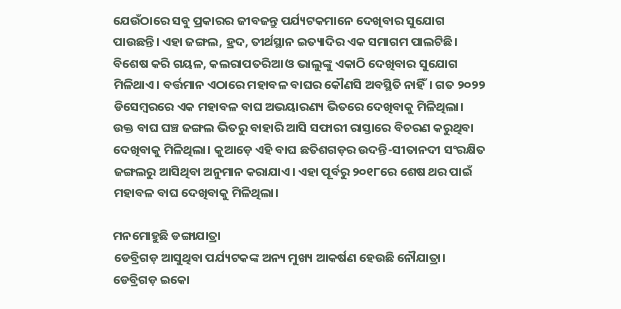ଯେଉଁଠାରେ ସବୁ ପ୍ରକାରର ଜୀବଜନ୍ତୁ ପର୍ଯ୍ୟଟକମାନେ ଦେଖିବାର ସୁଯୋଗ ପାଉଛନ୍ତି। ଏହା ଜଙ୍ଗଲ, ହ୍ରଦ, ତୀର୍ଥସ୍ଥାନ ଇତ୍ୟାଦିର ଏକ ସମାଗମ ପାଲଟିଛି। ବିଶେଷ କରି ଗୟଳ, କଲରାପତରିଆ ଓ ଭାଲୁଙ୍କୁ ଏକାଠି ଦେଖିବାର ସୁଯୋଗ ମିଳିଥାଏ। ବର୍ତ୍ତମାନ ଏଠାରେ ମହାବଳ ବାଘର କୌଣସି ଅବସ୍ଥିତି ନାହିଁ। ଗତ ୨୦୨୨ ଡିସେମ୍ବରରେ ଏକ ମହାବଳ ବାଘ ଅଭୟାରଣ୍ୟ ଭିତରେ ଦେଖିବାକୁ ମିଳିଥିଲା। ଉକ୍ତ ବାଘ ଘଞ୍ଚ ଜଙ୍ଗଲ ଭିତରୁ ବାହାରି ଆସି ସଫାରୀ ରାସ୍ତାରେ ବିଚରଣ କରୁଥିବା ଦେଖିବାକୁ ମିଳିଥିଲା। କୁଆଡ଼େ ଏହି ବାଘ ଛତିଶଗଡ଼ର ଉଦନ୍ତି-ସୀତାନଦୀ ସଂରକ୍ଷିତ ଜଙ୍ଗଲରୁ ଆସିଥିବା ଅନୁମାନ କରାଯାଏ। ଏହା ପୂର୍ବରୁ ୨୦୧୮ରେ ଶେଷ ଥର ପାଇଁ ମହାବଳ ବାଘ ଦେଖିବାକୁ ମିଳିଥିଲା।

ମନମୋହୁଛି ଡଙ୍ଗାଯାତ୍ରା
ଡେବ୍ରିଗଡ଼ ଆସୁଥିବା ପର୍ଯ୍ୟଟକଙ୍କ ଅନ୍ୟ ମୁଖ୍ୟ ଆକର୍ଷଣ ହେଉଛି ନୌଯାତ୍ରା। ଡେବ୍ରିଗଡ଼ ଇକୋ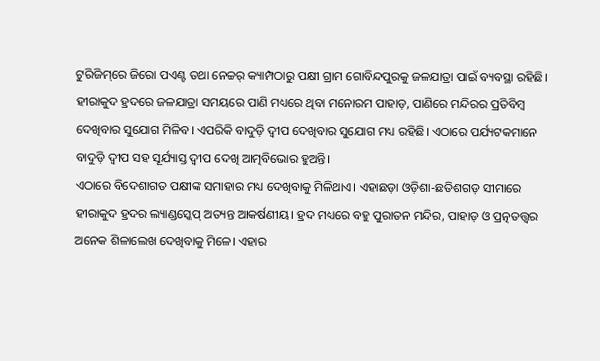ଟୁରିଜିମ୍‌‌ରେ ଜିରୋ ପଏଣ୍ଟ ତଥା ନେଚ୍ଚର୍‌‌ କ୍ୟାମ୍ପଠାରୁ ପକ୍ଷୀ ଗ୍ରାମ ଗୋବିନ୍ଦପୁରକୁ ଜଳଯାତ୍ରା ପାଇଁ ବ୍ୟବସ୍ଥା ରହିଛି। ହୀରାକୁଦ ହ୍ରଦରେ ଜଳଯାତ୍ରା ସମୟରେ ପାଣି ମଧ୍ୟରେ ଥିବା ମନୋରମ ପାହାଡ଼, ପାଣିରେ ମନ୍ଦିରର ପ୍ରତିବିମ୍ବ ଦେଖିବାର ସୁଯୋଗ ମିଳିବ। ଏପରିକି ବାଦୁଡ଼ି ଦ୍ୱୀପ ଦେଖିବାର ସୁଯୋଗ ମଧ୍ୟ ରହିଛି। ଏଠାରେ ପର୍ଯ୍ୟଟକମାନେ ବାଦୁଡ଼ି ଦ୍ୱୀପ ସହ ସୂର୍ଯ୍ୟାସ୍ତ ଦ୍ୱୀପ ଦେଖି ଆତ୍ମବିଭୋର ହୁଅନ୍ତି।
ଏଠାରେ ବିଦେଶାଗତ ପକ୍ଷୀଙ୍କ ସମାହାର ମଧ୍ୟ ଦେଖିବାକୁ ମିଳିଥାଏ। ଏହାଛଡ଼ା ଓଡ଼ିଶା-ଛତିଶଗଡ଼ ସୀମାରେ ହୀରାକୁଦ ହ୍ରଦର ଲ୍ୟାଣ୍ଡସ୍କେପ୍‌‌ ଅତ୍ୟନ୍ତ ଆକର୍ଷଣୀୟ। ହ୍ରଦ ମଧ୍ୟରେ ବହୁ ପୁରାତନ ମନ୍ଦିର, ପାହାଡ଼ ଓ ପ୍ରତ୍ନତତ୍ତ୍ୱର ଅନେକ ଶିଳାଲେଖ ଦେଖିବାକୁ ମିଳେ। ଏହାର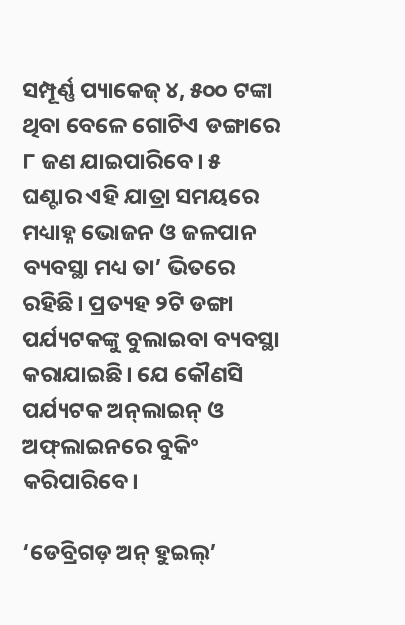ସମ୍ପୂର୍ଣ୍ଣ ପ୍ୟାକେଜ୍‌‌ ୪, ୫୦୦ ଟଙ୍କା ଥିବା ବେଳେ ଗୋଟିଏ ଡଙ୍ଗାରେ ୮ ଜଣ ଯାଇପାରିବେ। ୫ ଘଣ୍ଟାର ଏହି ଯାତ୍ରା ସମୟରେ ମଧ୍ୟାହ୍ନ ଭୋଜନ ଓ ଜଳପାନ ବ୍ୟବସ୍ଥା ମଧ୍ୟ ତା’ ଭିତରେ ରହିଛି। ପ୍ରତ୍ୟହ ୨ଟି ଡଙ୍ଗା ପର୍ଯ୍ୟଟକଙ୍କୁ ବୁଲାଇବା ବ୍ୟବସ୍ଥା କରାଯାଇଛି। ଯେ କୌଣସି ପର୍ଯ୍ୟଟକ ଅନ୍‌‌ଲାଇନ୍‌‌ ଓ ଅଫ୍‌‌ଲାଇନରେ ବୁକିଂ କରିପାରିବେ।

‘ଡେବ୍ରିଗଡ଼ ଅନ୍‌‌ ହୁଇଲ୍‌‌’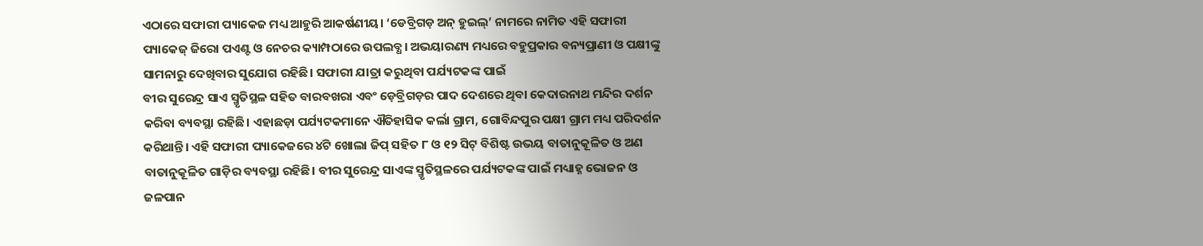ଏଠାରେ ସଫାରୀ ପ୍ୟାକେଜ ମଧ୍ୟ ଆହୁରି ଆକର୍ଷଣୀୟ। ‘ଡେବ୍ରିଗଡ଼ ଅନ୍‌‌ ହୁଇଲ୍‌‌’ ନାମରେ ନାମିତ ଏହି ସଫାରୀ ପ୍ୟାକେଜ୍‌‌ ଜିରୋ ପଏଣ୍ଟ ଓ ନେଚର କ୍ୟାମ୍ପଠାରେ ଉପଲବ୍ଧ। ଅଭୟାରଣ୍ୟ ମଧ୍ୟରେ ବହୁପ୍ରକାର ବନ୍ୟପ୍ରାଣୀ ଓ ପକ୍ଷୀଙ୍କୁ ସାମନାରୁ ଦେଖିବାର ସୁଯୋଗ ରହିଛି। ସଫାରୀ ଯାତ୍ରା କରୁଥିବା ପର୍ଯ୍ୟଟକଙ୍କ ପାଇଁ
ବୀର ସୁରେନ୍ଦ୍ର ସାଏ ସ୍ମୃତିସ୍ଥଳ ସହିତ ବାରବଖରା ଏବଂ ଡ଼େବ୍ରିଗଡ଼ର ପାଦ ଦେଶରେ ଥିବା କେଦାରନାଥ ମନ୍ଦିର ଦର୍ଶନ କରିବା ବ୍ୟବସ୍ଥା ରହିଛି। ଏହାଛଡ଼ା ପର୍ଯ୍ୟଟକମାନେ ଐତିହାସିକ କର୍ଲା ଗ୍ରାମ, ଗୋବିନ୍ଦପୁର ପକ୍ଷୀ ଗ୍ରାମ ମଧ୍ୟ ପରିଦର୍ଶନ କରିଥାନ୍ତି। ଏହି ସଫାରୀ ପ୍ୟାକେଜରେ ୪ଟି ଖୋଲା ଜିପ୍‌‌ ସହିତ ୮ ଓ ୧୨ ସିଟ୍‌‌ ବିଶିଷ୍ଟ ଉଭୟ ବାତାନୁକୂଳିତ ଓ ଅଣ ବାତାନୁକୂଳିତ ଗାଡ଼ିର ବ୍ୟବସ୍ଥା ରହିଛି। ବୀର ସୁରେନ୍ଦ୍ର ସାଏଙ୍କ ସ୍ମୃତିସ୍ଥଳରେ ପର୍ଯ୍ୟଟକଙ୍କ ପାଇଁ ମଧ୍ୟାହ୍ନ ଭୋଜନ ଓ ଜଳପାନ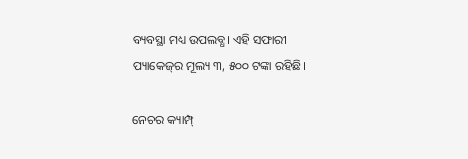ବ୍ୟବସ୍ଥା ମଧ୍ୟ ଉପଲବ୍ଧ। ଏହି ସଫାରୀ ପ୍ୟାକେଜ୍‌‌ର ମୂଲ୍ୟ ୩, ୫୦୦ ଟଙ୍କା ରହିଛି।

ନେଚର କ୍ୟାମ୍ପ୍‌‌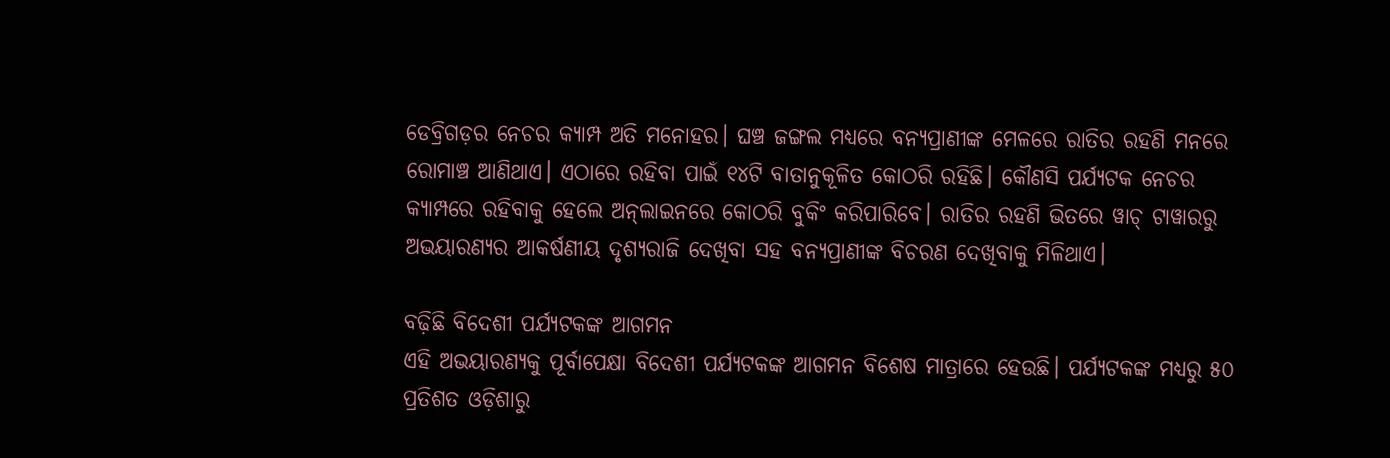ଡେବ୍ରିଗଡ଼ର ନେଚର କ୍ୟାମ୍ପ ଅତି ମନୋହର। ଘଞ୍ଚ ଜଙ୍ଗଲ ମଧ୍ୟରେ ବନ୍ୟପ୍ରାଣୀଙ୍କ ମେଳରେ ରାତିର ରହଣି ମନରେ ରୋମାଞ୍ଚ ଆଣିଥାଏ। ଏଠାରେ ରହିବା ପାଇଁ ୧୪ଟି ବାତାନୁକୂଳିତ କୋଠରି ରହିଛି। କୌଣସି ପର୍ଯ୍ୟଟକ ନେଚର କ୍ୟାମ୍ପରେ ରହିବାକୁ ହେଲେ ଅନ୍‌‌ଲାଇନରେ କୋଠରି ବୁକିଂ କରିପାରିବେ। ରାତିର ରହଣି ଭିତରେ ୱାଚ୍‌‌ ଟାୱାରରୁ ଅଭୟାରଣ୍ୟର ଆକର୍ଷଣୀୟ ଦୃଶ୍ୟରାଜି ଦେଖିବା ସହ ବନ୍ୟପ୍ରାଣୀଙ୍କ ବିଚରଣ ଦେଖିବାକୁ ମିଳିଥାଏ।

ବଢ଼ିଛି ବିଦେଶୀ ପର୍ଯ୍ୟଟକଙ୍କ ଆଗମନ
ଏହି ଅଭୟାରଣ୍ୟକୁ ପୂର୍ବାପେକ୍ଷା ବିଦେଶୀ ପର୍ଯ୍ୟଟକଙ୍କ ଆଗମନ ବିଶେଷ ମାତ୍ରାରେ ହେଉଛି। ପର୍ଯ୍ୟଟକଙ୍କ ମଧ୍ୟରୁ ୫୦ ପ୍ରତିଶତ ଓଡ଼ିଶାରୁ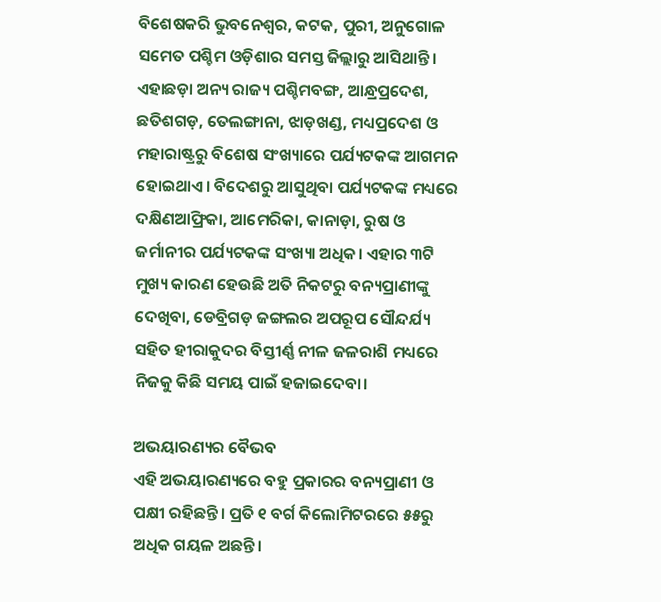ବିଶେଷକରି ଭୁବନେଶ୍ୱର, କଟକ, ପୁରୀ, ଅନୁଗୋଳ ସମେତ ପଶ୍ଚିମ ଓଡ଼ିଶାର ସମସ୍ତ ଜିଲ୍ଲାରୁ ଆସିଥାନ୍ତି। ଏହାଛଡ଼ା ଅନ୍ୟ ରାଜ୍ୟ ପଶ୍ଚିମବଙ୍ଗ, ଆନ୍ଧ୍ରପ୍ରଦେଶ, ଛତିଶଗଡ଼, ତେଲଙ୍ଗାନା, ଝାଡ଼ଖଣ୍ଡ, ମଧ୍ୟପ୍ରଦେଶ ଓ ମହାରାଷ୍ଟ୍ରରୁ ବିଶେଷ ସଂଖ୍ୟାରେ ପର୍ଯ୍ୟଟକଙ୍କ ଆଗମନ ହୋଇଥାଏ। ବିଦେଶରୁ ଆସୁଥିବା ପର୍ଯ୍ୟଟକଙ୍କ ମଧ୍ୟରେ ଦକ୍ଷିଣଆଫ୍ରିକା, ଆମେରିକା, କାନାଡ଼ା, ରୁଷ ଓ ଜର୍ମାନୀର ପର୍ଯ୍ୟଟକଙ୍କ ସଂଖ୍ୟା ଅଧିକ। ଏହାର ୩ଟି ମୁଖ୍ୟ କାରଣ ହେଉଛି ଅତି ନିକଟରୁ ବନ୍ୟପ୍ରାଣୀଙ୍କୁ ଦେଖିବା, ଡେବ୍ରିଗଡ଼ ଜଙ୍ଗଲର ଅପରୂପ ସୌନ୍ଦର୍ଯ୍ୟ ସହିତ ହୀରାକୁଦର ବିସ୍ତୀର୍ଣ୍ଣ ନୀଳ ଜଳରାଶି ମଧ୍ୟରେ ନିଜକୁ କିଛି ସମୟ ପାଇଁ ହଜାଇଦେବା।

ଅଭୟାରଣ୍ୟର ବୈଭବ
ଏହି ଅଭୟାରଣ୍ୟରେ ବହୁ ପ୍ରକାରର ବନ୍ୟପ୍ରାଣୀ ଓ ପକ୍ଷୀ ରହିଛନ୍ତି। ପ୍ରତି ୧ ବର୍ଗ କିଲୋମିଟରରେ ୫୫ରୁ ଅଧିକ ଗୟଳ ଅଛନ୍ତି।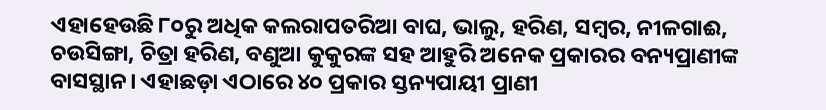ଏହାହେଉଛି ୮୦ରୁ ଅଧିକ କଲରାପତରିଆ ବାଘ, ଭାଲୁ, ହରିଣ, ସମ୍ବର, ନୀଳଗାଈ, ଚଉସିଙ୍ଗା, ଚିତ୍ରା ହରିଣ, ବଣୁଆ କୁକୁରଙ୍କ ସହ ଆହୁରି ଅନେକ ପ୍ରକାରର ବନ୍ୟପ୍ରାଣୀଙ୍କ ବାସସ୍ଥାନ। ଏହାଛଡ଼ା ଏଠାରେ ୪୦ ପ୍ରକାର ସ୍ତନ୍ୟପାୟୀ ପ୍ରାଣୀ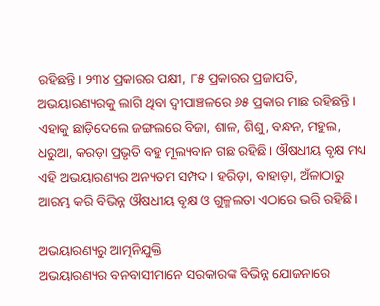ରହିଛନ୍ତି। ୨୩୪ ପ୍ରକାରର ପକ୍ଷୀ, ୮୫ ପ୍ରକାରର ପ୍ରଜାପତି, ଅଭୟାରଣ୍ୟରକୁ ଲାଗି ଥିବା ଦ୍ୱୀପାଞ୍ଚଳରେ ୬୫ ପ୍ରକାର ମାଛ ରହିଛନ୍ତି। ଏହାକୁ ଛାଡ଼ିଦେଲେ ଜଙ୍ଗଲରେ ବିଜା, ଶାଳ, ଶିଶୁ, ବନ୍ଧନ, ମହୁଲ, ଧରୁଆ, କରଡ଼ା ପ୍ରଭୃତି ବହୁ ମୂଲ୍ୟବାନ ଗଛ ରହିଛି। ଔଷଧୀୟ ବୃକ୍ଷ ମଧ୍ୟ ଏହି ଅଭୟାରଣ୍ୟର ଅନ୍ୟତମ ସମ୍ପଦ। ହରିଡ଼ା, ବାହାଡ଼ା, ଅଁଳାଠାରୁ ଆରମ୍ଭ କରି ବିଭିନ୍ନ ଔଷଧୀୟ ବୃକ୍ଷ ଓ ଗୁଳ୍ମଲତା ଏଠାରେ ଭରି ରହିଛି।

ଅଭୟାରଣ୍ୟରୁ ଆତ୍ମନିଯୁକ୍ତି
ଅଭୟାରଣ୍ୟର ବନବାସୀମାନେ ସରକାରଙ୍କ ବିଭିନ୍ନ ଯୋଜନାରେ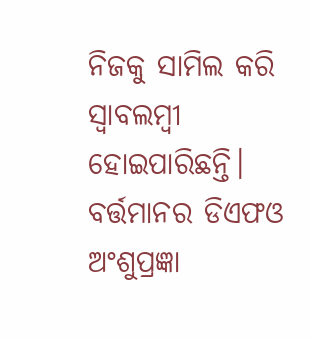ନିଜକୁ ସାମିଲ କରି ସ୍ୱାବଲମ୍ବୀ ହୋଇପାରିଛନ୍ତି। ବର୍ତ୍ତମାନର ଡିଏଫଓ ଅଂଶୁପ୍ରଜ୍ଞା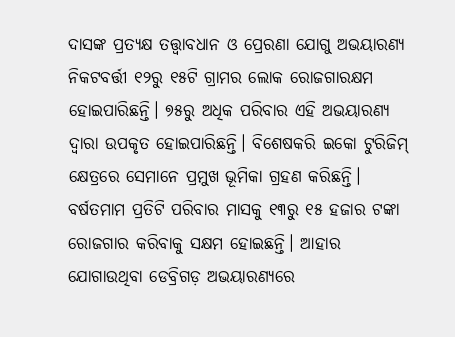ଦାସଙ୍କ ପ୍ରତ୍ୟକ୍ଷ ତତ୍ତ୍ୱାବଧାନ ଓ ପ୍ରେରଣା ଯୋଗୁ ଅଭୟାରଣ୍ୟ ନିକଟବର୍ତ୍ତୀ ୧୨ରୁ ୧୫ଟି ଗ୍ରାମର ଲୋକ ରୋଜଗାରକ୍ଷମ ହୋଇପାରିଛନ୍ତି। ୭୫ରୁ ଅଧିକ ପରିବାର ଏହି ଅଭୟାରଣ୍ୟ ଦ୍ୱାରା ଉପକୃତ ହୋଇପାରିଛନ୍ତି। ବିଶେଷକରି ଇକୋ ଟୁରିଜିମ୍‌‌ କ୍ଷେତ୍ରରେ ସେମାନେ ପ୍ରମୁଖ ଭୂମିକା ଗ୍ରହଣ କରିଛନ୍ତି। ବର୍ଷତମାମ ପ୍ରତିଟି ପରିବାର ମାସକୁ ୧୩ରୁ ୧୫ ହଜାର ଟଙ୍କା ରୋଜଗାର କରିବାକୁ ସକ୍ଷମ ହୋଇଛନ୍ତି। ଆହାର ଯୋଗାଉଥିବା ଡେବ୍ରିଗଡ଼ ଅଭୟାରଣ୍ୟରେ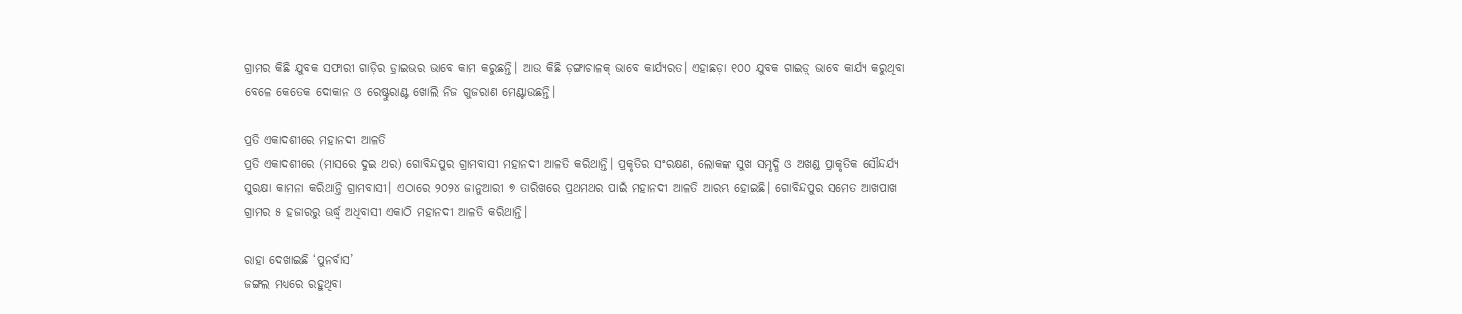ଗ୍ରାମର କିଛି ଯୁବକ ସଫାରୀ ଗାଡ଼ିର ଡ଼୍ରାଇଭର ଭାବେ କାମ କରୁଛନ୍ତି। ଆଉ କିଛି ଡ଼ଙ୍ଗାଚାଳକ୍‌‌ ଭାବେ କାର୍ଯ୍ୟରତ। ଏହାଛଡ଼ା ୧୦୦ ଯୁବକ ଗାଇଡ଼୍‌‌ ଭାବେ କାର୍ଯ୍ୟ କରୁଥିବା ବେଳେ କେତେକ ଦୋକାନ ଓ ରେଷ୍ଟୁରାଣ୍ଟ ଖୋଲି ନିଜ ଗୁଜରାଣ ମେଣ୍ଟାଉଛନ୍ତି।

ପ୍ରତି ଏକାଦଶୀରେ ମହାନଦୀ ଆଳତି
ପ୍ରତି ଏକାଦଶୀରେ (ମାସରେ ଦୁଇ ଥର) ଗୋବିନ୍ଦପୁର ଗ୍ରାମବାସୀ ମହାନଦୀ ଆଳତି କରିଥାନ୍ତି। ପ୍ରକୃତିର ସଂରକ୍ଷଣ, ଲୋକଙ୍କ ସୁଖ ସମୃଦ୍ଧି ଓ ଅଖଣ୍ଡ ପ୍ରାକୃତିକ ସୌନ୍ଦର୍ଯ୍ୟ ସୁରକ୍ଷା କାମନା କରିଥାନ୍ତି ଗ୍ରାମବାସୀ। ଏଠାରେ ୨୦୨୪ ଜାନୁଆରୀ ୭ ତାରିଖରେ ପ୍ରଥମଥର ପାଇଁ ମହାନଦୀ ଆଳତି ଆରମ୍ଭ ହୋଇଛି। ଗୋବିନ୍ଦପୁର ସମେତ ଆଖପାଖ ଗ୍ରାମର ୫ ହଜାରରୁ ଊର୍ଦ୍ଧ୍ବ ଅଧିବାସୀ ଏକାଠି ମହାନଦୀ ଆଳତି କରିଥାନ୍ତି।

ରାହା ଦେଖାଇଛି ‘ପୁନର୍ବାସ’
ଜଙ୍ଗଲ ମଧ୍ୟରେ ରହୁଥିବା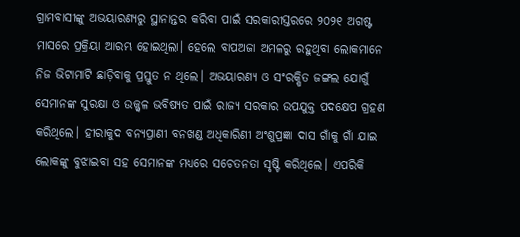ଗ୍ରାମବାସୀଙ୍କୁ ଅଭୟାରଣ୍ୟରୁ ସ୍ଥାନାନ୍ତର କରିବା ପାଇଁ ସରକାରୀସ୍ତରରେ ୨୦୨୧ ଅଗଷ୍ଟ ମାସରେ ପ୍ରକ୍ରିୟା ଆରମ୍ଭ ହୋଇଥିଲା। ହେଲେ ବାପଅଜା ଅମଳରୁ ରହୁଥିବା ଲୋକମାନେ ନିଜ ଭିଟାମାଟି ଛାଡ଼ିବାକୁ ପ୍ରସ୍ତୁତ ନ ଥିଲେ। ଅଭୟାରଣ୍ୟ ଓ ସଂରକ୍ଷିତ ଜଙ୍ଗଲ ଯୋଗୁଁ ସେମାନଙ୍କ ସୁରକ୍ଷା ଓ ଉଜ୍ଜ୍ୱଳ ଭବିଷ୍ୟତ ପାଇଁ ରାଜ୍ୟ ସରକାର ଉପଯୁକ୍ତ ପଦକ୍ଷେପ ଗ୍ରହଣ କରିଥିଲେ। ହୀରାକୁଦ ବନ୍ୟପ୍ରାଣୀ ବନଖଣ୍ଡ ଅଧିକାରିଣୀ ଅଂଶୁପ୍ରଜ୍ଞା ଦାସ ଗାଁକୁ ଗାଁ ଯାଇ ଲୋକଙ୍କୁ ବୁଝାଇବା ସହ ସେମାନଙ୍କ ମଧ୍ୟରେ ସଚେତନତା ସୃଷ୍ଟି କରିଥିଲେ। ଏପରିକି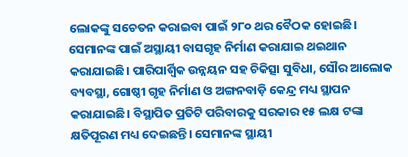ଲୋକଙ୍କୁ ସଚେତନ କରାଇବା ପାଇଁ ୨୮୦ ଥର ବୈଠକ ହୋଇଛି। ସେମାନଙ୍କ ପାଇଁ ଅସ୍ଥାୟୀ ବାସଗୃହ ନିର୍ମାଣ କରାଯାଇ ଥଇଥାନ କରାଯାଇଛି। ପାରିପାର୍ଶ୍ବିକ ଉନ୍ନୟନ ସହ ଚିକିତ୍ସା ସୁବିଧା, ସୌର ଆଲୋକ ବ୍ୟବସ୍ଥା, ଗୋଷ୍ଠୀ ଗୃହ ନିର୍ମାଣ ଓ ଅଙ୍ଗନବାଡ଼ି କେନ୍ଦ୍ର ମଧ୍ୟ ସ୍ଥାପନ କରାଯାଇଛି। ବିସ୍ଥାପିତ ପ୍ରତିଟି ପରିବାରକୁ ସରକାର ୧୫ ଲକ୍ଷ ଟଙ୍କା କ୍ଷତିପୂରଣ ମଧ୍ୟ ଦେଇଛନ୍ତି। ସେମାନଙ୍କ ସ୍ଥାୟୀ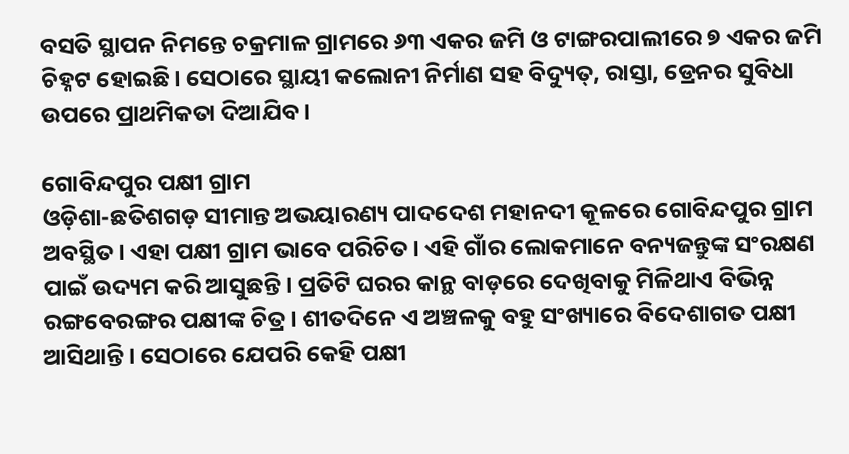ବସତି ସ୍ଥାପନ ନିମନ୍ତେ ଚକ୍ରମାଳ ଗ୍ରାମରେ ୬୩ ଏକର ଜମି ଓ ଟାଙ୍ଗରପାଲୀରେ ୭ ଏକର ଜମି ଚିହ୍ନଟ ହୋଇଛି। ସେଠାରେ ସ୍ଥାୟୀ କଲୋନୀ ନିର୍ମାଣ ସହ ବିଦ୍ୟୁତ୍‌‌, ରାସ୍ତା, ଡ୍ରେନର ସୁବିଧା ଉପରେ ପ୍ରାଥମିକତା ଦିଆଯିବ।

ଗୋବିନ୍ଦପୁର ପକ୍ଷୀ ଗ୍ରାମ
ଓଡ଼ିଶା-ଛତିଶଗଡ଼ ସୀମାନ୍ତ ଅଭୟାରଣ୍ୟ ପାଦଦେଶ ମହାନଦୀ କୂଳରେ ଗୋବିନ୍ଦପୁର ଗ୍ରାମ ଅବସ୍ଥିତ। ଏହା ପକ୍ଷୀ ଗ୍ରାମ ଭାବେ ପରିଚିତ। ଏହି ଗାଁର ଲୋକମାନେ ବନ୍ୟଜନ୍ତୁଙ୍କ ସଂରକ୍ଷଣ ପାଇଁ ଉଦ୍ୟମ କରି ଆସୁଛନ୍ତି। ପ୍ରତିଟି ଘରର କାନ୍ଥ ବାଡ଼ରେ ଦେଖିବାକୁ ମିଳିଥାଏ ବିଭିନ୍ନ ରଙ୍ଗବେରଙ୍ଗର ପକ୍ଷୀଙ୍କ ଚିତ୍ର। ଶୀତଦିନେ ଏ ଅଞ୍ଚଳକୁ ବହୁ ସଂଖ୍ୟାରେ ବିଦେଶାଗତ ପକ୍ଷୀ ଆସିଥାନ୍ତି। ସେଠାରେ ଯେପରି କେହି ପକ୍ଷୀ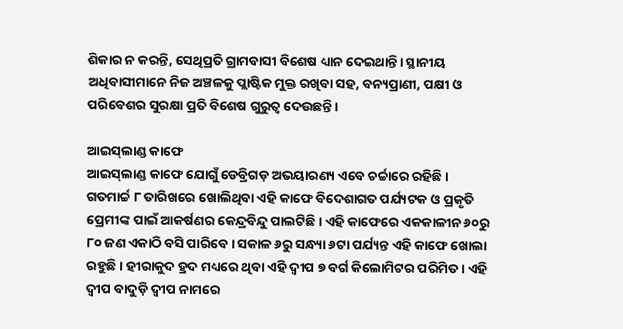ଶିକାର ନ କରନ୍ତି, ସେଥିପ୍ରତି ଗ୍ରାମବାସୀ ବିଶେଷ ଧ୍ୟାନ ଦେଇଥାନ୍ତି। ସ୍ଥାନୀୟ ଅଧିବାସୀମାନେ ନିଜ ଅଞ୍ଚଳକୁ ପ୍ଲାଷ୍ଟିକ ମୁକ୍ତ ରଖିବା ସହ, ବନ୍ୟପ୍ରାଣୀ, ପକ୍ଷୀ ଓ ପରିବେଶର ସୁରକ୍ଷା ପ୍ରତି ବିଶେଷ ଗୁରୁତ୍ୱ ଦେଉଛନ୍ତି।

ଆଇସ୍‌‌ଲାଣ୍ଡ କାଫେ
ଆଇସ୍‌‌ଲାଣ୍ଡ କାଫେ ଯୋଗୁଁ ଡେବ୍ରିଗଡ଼ ଅଭୟାରଣ୍ୟ ଏବେ ଚର୍ଚ୍ଚାରେ ରହିଛି। ଗତମାର୍ଚ୍ଚ ୮ ତାରିଖରେ ଖୋଲିଥିବା ଏହି କାଫେ ବିଦେଶାଗତ ପର୍ଯ୍ୟଟକ ଓ ପ୍ରକୃତି ପ୍ରେମୀଙ୍କ ପାଇଁ ଆକର୍ଷଣର କେନ୍ଦ୍ରବିନ୍ଦୁ ପାଲଟିଛି। ଏହି କାଫେରେ ଏକକାଳୀନ ୬୦ରୁ ୮୦ ଜଣ ଏକାଠି ବସି ପାରିବେ। ସକାଳ ୬ରୁ ସନ୍ଧ୍ୟା ୬ଟା ପର୍ଯ୍ୟନ୍ତ ଏହି କାଫେ ଖୋଲା ରହୁଛି। ହୀରାକୁଦ ହ୍ରଦ ମଧ୍ୟରେ ଥିବା ଏହି ଦ୍ୱୀପ ୭ ବର୍ଗ କିଲୋମିଟର ପରିମିତ। ଏହି ଦ୍ୱୀପ ବାଦୁଡ଼ି ଦ୍ୱୀପ ନାମରେ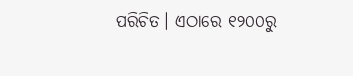ପରିଚିତ। ଏଠାରେ ୧୨୦୦ରୁ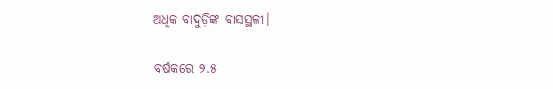ଅଧିକ ବାଦୁଡ଼ିଙ୍କ ବାସସ୍ଥଳୀ।

ବର୍ଷକରେ ୨.୫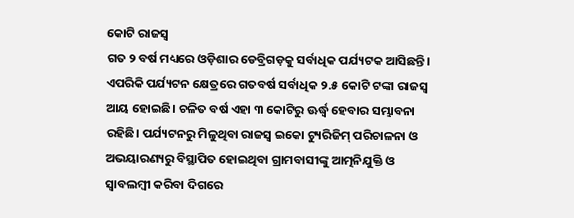କୋଟି ରାଜସ୍ୱ
ଗତ ୨ ବର୍ଷ ମଧ୍ୟରେ ଓଡ଼ିଶାର ଡେବ୍ରିଗଡ଼କୁ ସର୍ବାଧିକ ପର୍ଯ୍ୟଟକ ଆସିଛନ୍ତି। ଏପରିକି ପର୍ଯ୍ୟଟନ କ୍ଷେତ୍ରରେ ଗତବର୍ଷ ସର୍ବାଧିକ ୨.୫ କୋଟି ଟଙ୍କା ରାଜସ୍ୱ ଆୟ ହୋଇଛି। ଚଳିତ ବର୍ଷ ଏହା ୩ କୋଟିରୁ ଊର୍ଦ୍ଧ୍ବ ହେବାର ସମ୍ଭାବନା ରହିଛି। ପର୍ଯ୍ୟଟନରୁ ମିଳୁଥିବା ରାଜସ୍ୱ ଇକୋ ଟ୍ୟୁରିଜିମ୍‌‌ ପରିଚାଳନା ଓ ଅଭୟାରଣ୍ୟରୁ ବିସ୍ଥାପିତ ହୋଇଥିବା ଗ୍ରାମବାସୀଙ୍କୁ ଆତ୍ମନିଯୁକ୍ତି ଓ ସ୍ୱାବଲମ୍ବୀ କରିବା ଦିଗରେ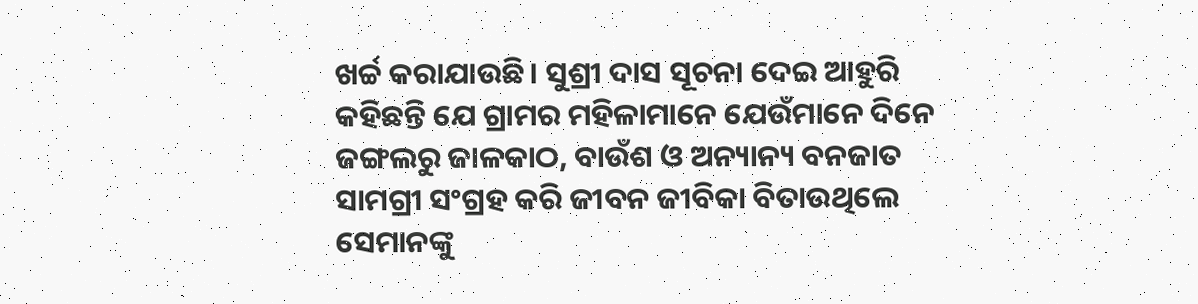ଖର୍ଚ୍ଚ କରାଯାଉଛି। ସୁଶ୍ରୀ ଦାସ ସୂଚନା ଦେଇ ଆହୁରି କହିଛନ୍ତି ଯେ ଗ୍ରାମର ମହିଳାମାନେ ଯେଉଁମାନେ ଦିନେ ଜଙ୍ଗଲରୁ ଜାଳକାଠ, ବାଉଁଶ ଓ ଅନ୍ୟାନ୍ୟ ବନଜାତ ସାମଗ୍ରୀ ସଂଗ୍ରହ କରି ଜୀବନ ଜୀବିକା ବିତାଉଥିଲେ ସେମାନଙ୍କୁ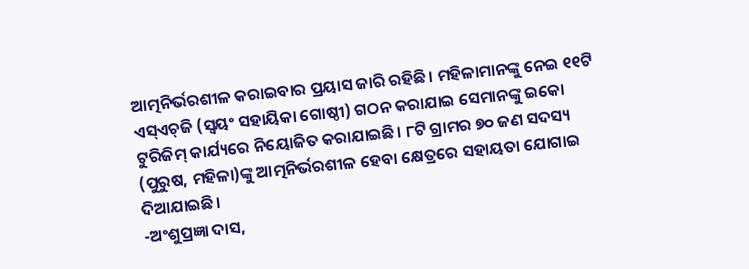ଆତ୍ମନିର୍ଭରଶୀଳ କରାଇବାର ପ୍ରୟାସ ଜାରି ରହିଛି। ମହିଳାମାନଙ୍କୁ ନେଇ ୧୧ଟି ଏସ୍‌‌ଏଚ୍‌‌ଜି (ସ୍ୱୟଂ ସହାୟିକା ଗୋଷ୍ଠୀ) ଗଠନ କରାଯାଇ ସେମାନଙ୍କୁ ଇକୋ ଟୁରିଜିମ୍‌‌ କାର୍ଯ୍ୟରେ ନିୟୋଜିତ କରାଯାଇଛି। ୮ଟି ଗ୍ରାମର ୭୦ ଜଣ ସଦସ୍ୟ (ପୁରୁଷ, ମହିଳା)ଙ୍କୁ ଆତ୍ମନିର୍ଭରଶୀଳ ହେବା କ୍ଷେତ୍ରରେ ସହାୟତା ଯୋଗାଇ ଦିଆଯାଇଛି।
-ଅଂଶୁପ୍ରଜ୍ଞା ଦାସ,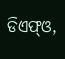ଡିଏଫ୍‌‌ଓ,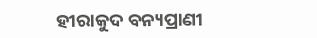ହୀରାକୁଦ ବନ୍ୟପ୍ରାଣୀ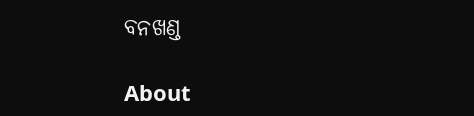ବନଖଣ୍ଡ

About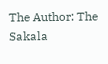The Author: The Sakala